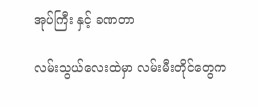အုပ်ကြီး နှင့် ခဏတာ

လမ်းသွယ်လေးထဲမှာ လမ်းမီးတိုင်တွေက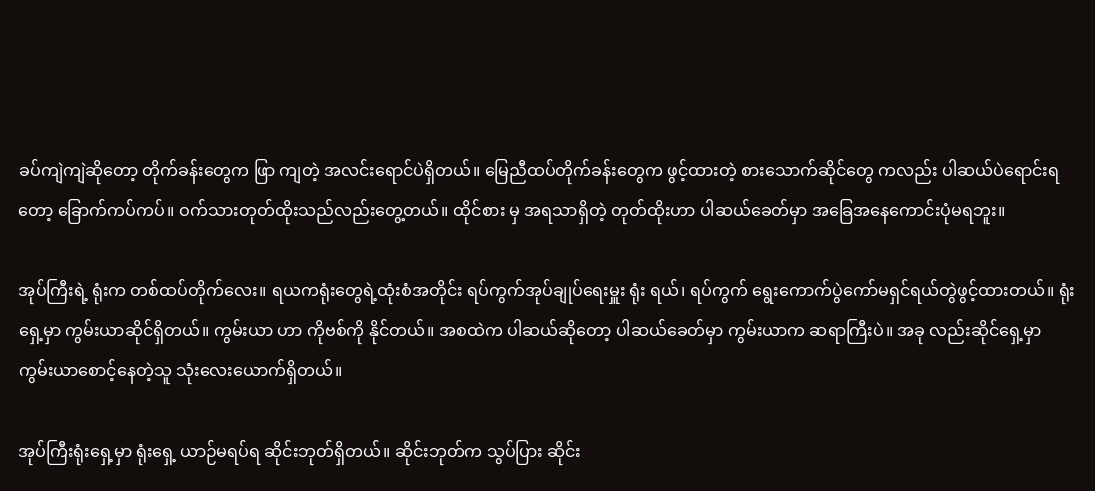ခပ်ကျဲကျဲဆိုတော့ တိုက်ခန်းတွေက ဖြာ ကျတဲ့ အလင်းရောင်ပဲရှိတယ်။ မြေညီထပ်တိုက်ခန်းတွေက ဖွင့်ထားတဲ့ စားသောက်ဆိုင်တွေ ကလည်း ပါဆယ်ပဲရောင်းရတော့ ခြောက်ကပ်ကပ်။ ဝက်သားတုတ်ထိုးသည်လည်းတွေ့တယ်။ ထိုင်စား မှ အရသာရှိတဲ့ တုတ်ထိုးဟာ ပါဆယ်ခေတ်မှာ အခြေအနေကောင်းပုံမရဘူး။

အုပ်ကြီးရဲ့ ရုံးက တစ်ထပ်တိုက်လေး။ ရယကရုံးတွေရဲ့ထုံးစံအတိုင်း ရပ်ကွက်အုပ်ချုပ်ရေးမှူး ရုံး ရယ်၊ ရပ်ကွက် ရွေးကောက်ပွဲကော်မရှင်ရယ်တွဲဖွင့်ထားတယ်။ ရုံးရှေ့မှာ ကွမ်းယာဆိုင်ရှိတယ်။ ကွမ်းယာ ဟာ ကိုဗစ်ကို နိုင်တယ်။ အစထဲက ပါဆယ်ဆိုတော့ ပါဆယ်ခေတ်မှာ ကွမ်းယာက ဆရာကြီးပဲ။ အခု လည်းဆိုင်ရှေ့မှာ ကွမ်းယာစောင့်နေတဲ့သူ သုံးလေးယောက်ရှိတယ်။

အုပ်ကြီးရုံးရှေ့မှာ ရုံးရှေ့ ယာဉ်မရပ်ရ ဆိုင်းဘုတ်ရှိတယ်။ ဆိုင်းဘုတ်က သွပ်ပြား ဆိုင်း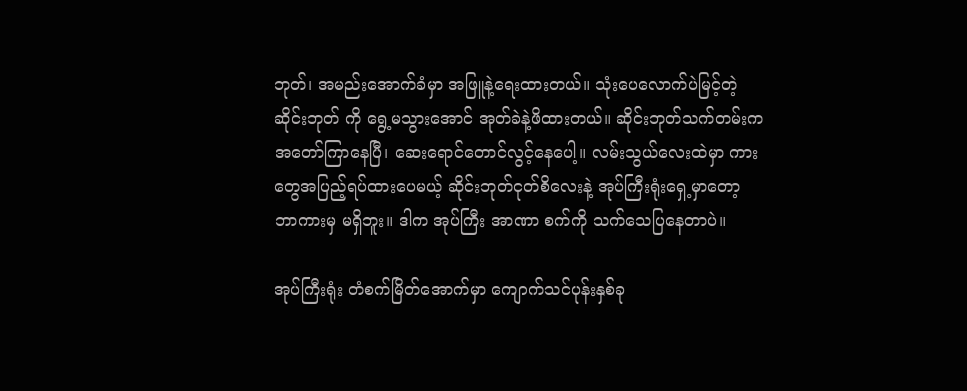ဘုတ်၊ အမည်းအောက်ခံမှာ အဖြူနဲ့ရေးထားတယ်။ သုံးပေလောက်ပဲမြင့်တဲ့ဆိုင်းဘုတ် ကို ရွေ့မသွားအောင် အုတ်ခဲနဲ့ဖိထားတယ်။ ဆိုင်းဘုတ်သက်တမ်းက အတော်ကြာနေပြီ၊ ဆေးရောင်တောင်လွင့်နေပေါ့။ လမ်းသွယ်လေးထဲမှာ ကားတွေအပြည့်ရပ်ထားပေမယ့် ဆိုင်းဘုတ်ငုတ်စိလေးနဲ့ အုပ်ကြီးရုံးရှေ့မှာတော့ ဘာကားမှ မရှိဘူး။ ဒါက အုပ်ကြီး အာဏာ စက်ကို သက်သေပြနေတာပဲ။

အုပ်ကြီးရုံး တံစက်မြိတ်အောက်မှာ ကျောက်သင်ပုန်းနှစ်ခု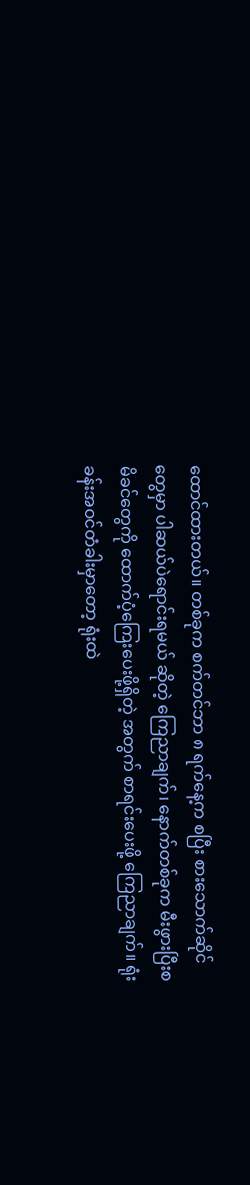ထောင်ထားတယ်။ တစ်ခုက စက်တင်ဘာ ၈ ရက်နေ့က စပြီး စားသောက်ဆိုင်တွေမှာ ပါဆယ်ပဲရောင်းရမယ် ဆိုတဲ့ ကြေညာချက်၊ နောက်တစ်ခုက မီးဖွားပြီးစ မိခင်တွေကို ထောက်ပံ့ကြေးပေးဖို့ရှိတဲ့ အတွက် စာရင်းပေးဖို့ ကြေညာချက်။ ရုံးခန်းအဝင်တံခါးမှာတော့ ရုံးထဲ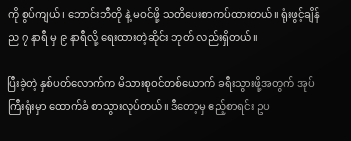ကို စွပ်ကျယ်၊ ဘောင်းဘီတို နဲ့ မဝင်ဖို့ သတိပေးစာကပ်ထားတယ်။ ရုံးဖွင့်ချိန် ည ၇ နာရီ မှ ၉ နာရီလို့ ရေးထားတဲ့ဆိုင်း ဘုတ် လည်းရှိတယ်။

ပြီးခဲ့တဲ့ နှစ်ပတ်လောက်က မိသားစုဝင်တစ်ယောက် ခရီးသွားဖို့အတွက် အုပ်ကြီးရုံးမှာ ထောက်ခံ စာသွားလုပ်တယ်။ ဒီတော့မှ ဧည့်စာရင်း ဥပ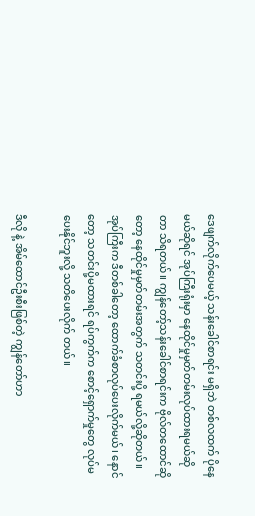ဒေဖျက်လိုက်ပေမယ့် သန်းခေါင်စာရင်း မရှိဘဲ တစ်လထက် ပိုနေမယ်ဆိုရင် အုပ်ကြီးရုံးမှာ နေထိုင်မှုမှတ်တမ်းလုပ်ထားရမယ်ဆိုတာ သိရတယ်။ ကျွန်တော့်သန်းခေါင်စာရင်းက ဗိုလ်တထောင်ဆိုတော့ နေထိုင်မှုမှတ်တမ်းအတွက် သတင်းပို့ ရမယ်လို့ဆိုတယ်။ အုပ်ကြီးက ဒီတစ်ခါတော့ ထောက်ခံစာလုပ်ပေးလိုက်မယ်၊ နောင်တော့ သတင်းပို့မထားရင် ရပ်ကွက်က စောင့်ရှောက်မှုတွေ လုပ်မပေးနိုင်ဘူးလို့ သတိပေးလိုက် တယ်။

ဒီလို နဲ့ အိမ်ထောင်ဦးစီးဖြစ်တဲ့ ကျွန်တော်ဟာ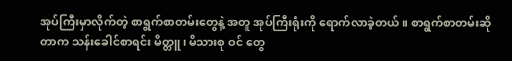အုပ်ကြီးမှာလိုက်တဲ့ စာရွက်စာတမ်းတွေနဲ့ အတူ အုပ်ကြီးရုံးကို ရောက်လာခဲ့တယ်။ စာရွက်စာတမ်းဆိုတာက သန်းခေါင်စာရင်း မိတ္တူ၊ မိသားစု ဝင် တွေ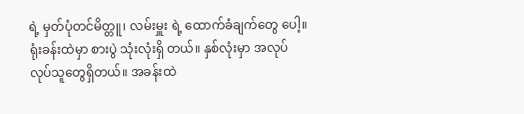ရဲ့ မှတ်ပုံတင်မိတ္တူ၊ လမ်းမှူး ရဲ့ ထောက်ခံချက်တွေ ပေါ့။ ရုံးခန်းထဲမှာ စားပွဲ သုံးလုံးရှိ တယ်။ နှစ်လုံးမှာ အလုပ်လုပ်သူတွေရှိတယ်။ အခန်းထဲ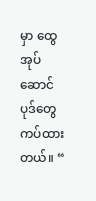မှာ ထွေအုပ်ဆောင်ပုဒ်တွေ ကပ်ထား တယ်။ “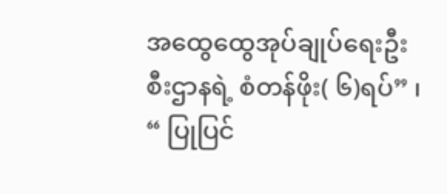အထွေထွေအုပ်ချုပ်ရေးဦးစီးဌာနရဲ့ စံတန်ဖိုး( ၆)ရပ်” ၊ “ ပြုပြင်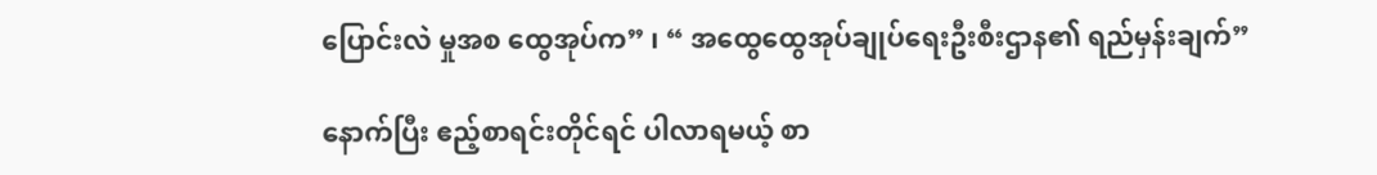ပြောင်းလဲ မှုအစ ထွေအုပ်က” ၊ “ အထွေထွေအုပ်ချုပ်ရေးဦးစီးဌာန၏ ရည်မှန်းချက်”

နောက်ပြီး ဧည့်စာရင်းတိုင်ရင် ပါလာရမယ့် စာ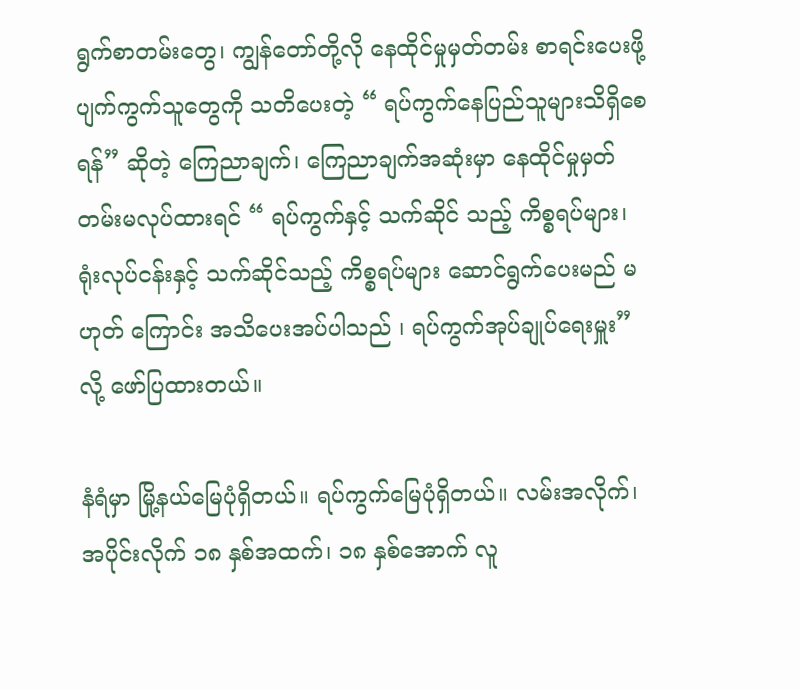ရွက်စာတမ်းတွေ၊ ကျွန်တော်တို့လို နေထိုင်မှုမှတ်တမ်း စာရင်းပေးဖို့ ပျက်ကွက်သူတွေကို သတိပေးတဲ့ “ ရပ်ကွက်နေပြည်သူများသိရှိစေရန်” ဆိုတဲ့ ကြေညာချက်၊ ကြေညာချက်အဆုံးမှာ နေထိုင်မှုမှတ်တမ်းမလုပ်ထားရင် “ ရပ်ကွက်နှင့် သက်ဆိုင် သည့် ကိစ္စရပ်များ၊ ရုံးလုပ်ငန်းနှင့် သက်ဆိုင်သည့် ကိစ္စရပ်များ ဆောင်ရွက်ပေးမည် မဟုတ် ကြောင်း အသိပေးအပ်ပါသည် ၊ ရပ်ကွက်အုပ်ချုပ်ရေးမှူး” လို့ ဖော်ပြထားတယ်။

နံရံမှာ မြို့နယ်မြေပုံရှိတယ်။ ရပ်ကွက်မြေပုံရှိတယ်။ လမ်းအလိုက်၊ အပိုင်းလိုက် ၁၈ နှစ်အထက်၊ ၁၈ နှစ်အောက် လူ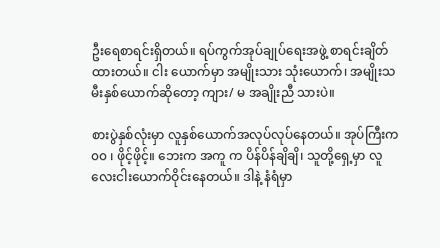ဦးရေစာရင်းရှိတယ်။ ရပ်ကွက်အုပ်ချုပ်ရေးအဖွဲ့ စာရင်းချိတ်ထားတယ်။ ငါး ယောက်မှာ အမျိုးသား သုံးယောက်၊ အမျိုးသမီးနှစ်ယောက်ဆိုတော့ ကျား/ မ အချိုးညီ သားပဲ။

စားပွဲနှစ်လုံးမှာ လူနှစ်ယောက်အလုပ်လုပ်နေတယ်။ အုပ်ကြီးက ၀၀ ၊ ဖိုင့်ဖိုင့်။ ဘေးက အကူ က ပိန်ပိန်ချိချိ၊ သူတို့ရှေ့မှာ လူလေးငါးယောက်ဝိုင်းနေတယ်။ ဒါနဲ့ နံရံမှာ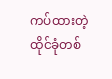ကပ်ထားတဲ့ထိုင်ခုံတစ်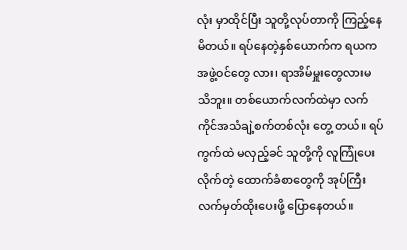လုံး မှာထိုင်ပြီး သူတို့လုပ်တာကို ကြည့်နေမိတယ်။ ရပ်နေတဲ့နှစ်ယောက်က ရယက အဖွဲ့ဝင်တွေ လား၊ ရာအိမ်မှူးတွေလားမသိဘူး။ တစ်ယောက်လက်ထဲမှာ လက်ကိုင်အသံချဲ့စက်တစ်လုံး တွေ့ တယ်။ ရပ်ကွက်ထဲ မလှည့်ခင် သူတို့ကို လူကြုံပေးလိုက်တဲ့ ထောက်ခံစာတွေကို အုပ်ကြီး လက်မှတ်ထိုးပေးဖို့ ပြောနေတယ်။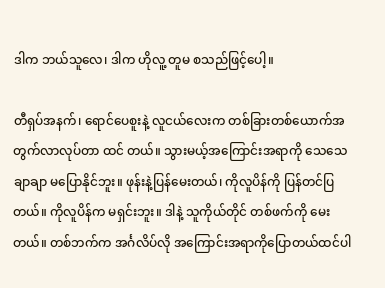ဒါက ဘယ်သူလေ၊ ဒါက ဟိုလူ့ တူမ စသည်ဖြင့်ပေါ့။

တီရှပ်အနက်၊ ရောင်ပေစူးနဲ့ လူငယ်လေးက တစ်ခြားတစ်ယောက်အတွက်လာလုပ်တာ ထင် တယ်။ သွားမယ့်အကြောင်းအရာကို သေသေချာချာ မပြောနိုင်ဘူး။ ဖုန်းနဲ့ပြန်မေးတယ်၊ ကိုလူပိန်ကို ပြန်တင်ပြတယ်။ ကိုလူပိန်က မရှင်းဘူး။ ဒါနဲ့ သူကိုယ်တိုင် တစ်ဖက်ကို မေးတယ်။ တစ်ဘက်က အင်္ဂလိပ်လို အကြောင်းအရာကိုပြောတယ်ထင်ပါ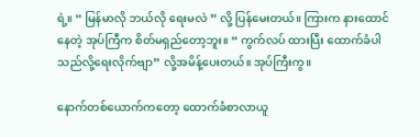ရဲ့။ “ မြန်မာလို ဘယ်လို ရေးမလဲ ” လို့ ပြန်မေးတယ်။ ကြားက နားထောင်နေတဲ့ အုပ်ကြီက စိတ်မရှည်တော့ဘူး။ “ ကွက်လပ် ထားပြီး ထောက်ခံပါသည်လို့ရေးလိုက်ဗျာ” လို့အမိန့်ပေးတယ်။ အုပ်ကြီးကွ။

နောက်တစ်ယောက်ကတော့ ထောက်ခံစာလာယူ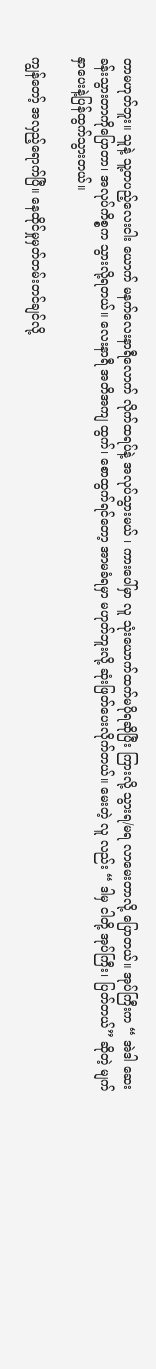တာမဟုတ်ဘူး။ သူနဲ့ သူ့တပည့်လေးငါး ယောက် မနက်လေးနာရီလောက် လိုက်ထရပ်နဲ့ အလုပ်သွားမယ် ၊ ကားပေါ်မှာ လူ သုံးယောက်ထက်မပိုရဆိုပြီး ကြားလို့ သွားရ/မရ လာမေးတာလို့ ပြောတယ်။ အုပ်ကြီးက “ အဲဒါ ဆေးခန်းသွားတာကိုပြောတာ၊ အလုပ်ကိစ္စက သွားလို့ရတယ်။ လေးနာရီ အတိအကျ ထွက်၊ စောထွက်ရင်တော့ အာမခံရမှာ မဟုတ်ဘူးလို့ ဆုံးဖြတ်ပေးလိုက်တယ်။ မေးတဲ့ လူ လည်း “ ဒါမှ ငါတို့ အုပ်ကြီး၊ ပြတ်တယ်” ဆိုတဲ့ မျက်နှာပေးနဲ့ပြန်ထွက်သွားတယ်။

ကျွန်တော့် အလှည့်ရောက်ပြီ။ နေထိုင်မှုမှတ်တမ်းတင်ချင်လို့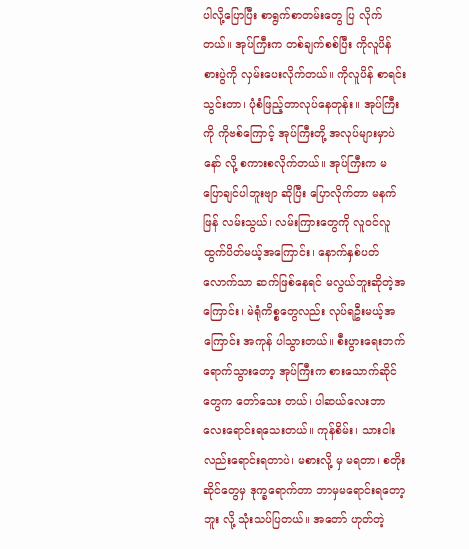ပါလို့ပြောပြီး စာရွက်စာတမ်းတွေ ပြ လိုက်တယ်။ အုပ်ကြီးက တစ်ချက်စစ်ပြီး ကိုလူပိန်စားပွဲကို လှမ်းပေးလိုက်တယ်။ ကိုလူပိန် စာရင်း သွင်းတာ၊ ပုံစံဖြည့်တာလုပ်နေတုန်း။ အုပ်ကြီးကို ကိုဗစ်ကြောင့် အုပ်ကြီးတို့ အလုပ်များမှာပဲ နော် လို့ စကားစလိုက်တယ်။ အုပ်ကြီးက မပြောချင်ပါဘူးဗျာ ဆိုပြီး ပြောလိုက်တာ မနက်ဖြန် လမ်းသွယ်၊ လမ်းကြားတွေကို လူဝင်လူထွက်ပိတ်မယ့်အကြောင်း၊ နောက်နှစ်ပတ်လောက်သာ ဆက်ဖြစ်နေရင် မလွယ်ဘူးဆိုတဲ့အကြောင်း၊ မဲရုံကိစ္စတွေလည်း လုပ်ရဦးမယ့်အကြောင်း အကုန် ပါသွားတယ်။ စီးပွားရေးဘက်ရောက်သွားတော့ အုပ်ကြီးက စားသောက်ဆိုင်တွေက တော်သေး တယ်၊ ပါဆယ်လေးဘာလေးရောင်းရသေးတယ်။ ကုန်စိမ်း၊ သားငါး လည်းရောင်းရတာပဲ၊ မစားလို့ မှ မရတာ၊ စတိုးဆိုင်တွေမှ ဒုက္ခရောက်တာ ဘာမှမရောင်းရတော့ဘူး လို့ သုံးသပ်ပြတယ်။ အတော် ဟုတ်တဲ့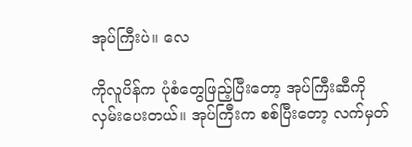အုပ်ကြီးပဲ။ လေ

ကိုလူပိန်က ပုံစံတွေဖြည့်ပြီးတော့ အုပ်ကြီးဆီကို လှမ်းပေးတယ်။ အုပ်ကြီးက စစ်ပြီးတော့ လက်မှတ်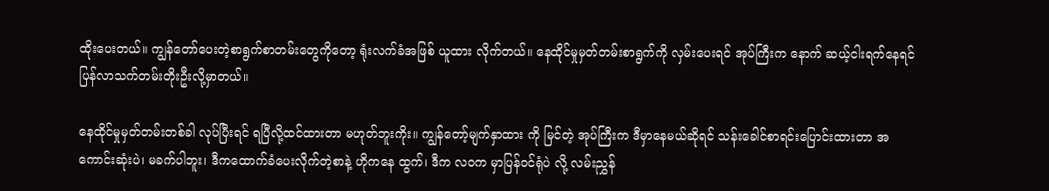ထိုးပေးတယ်။ ကျွန်တော်ပေးတဲ့စာရွက်စာတမ်းတွေကိုတော့ ရုံးလက်ခံအဖြစ် ယူထား လိုက်တယ်။ နေထိုင်မှုမှတ်တမ်းစာရွက်ကို လှမ်းပေးရင် အုပ်ကြီးက နောက် ဆယ့်ငါးရက်နေရင် ပြန်လာသက်တမ်းတိုးဦးလို့မှာတယ်။

နေထိုင်မှုမှတ်တမ်းတစ်ခါ လုပ်ပြီးရင် ရပြီလို့ထင်ထားတာ မဟုတ်ဘူးကိုး။ ကျွန်တော့်မျက်နှာထား ကို မြင်တဲ့ အုပ်ကြီးက ဒီမှာနေမယ်ဆိုရင် သန်းခေါင်စာရင်းပြောင်းထားတာ အကောင်းဆုံးပဲ၊ မခက်ပါဘူး၊ ဒီကထောက်ခံပေးလိုက်တဲ့စာနဲ့ ဟိုကနေ ထွက်၊ ဒီက လဝက မှာပြန်ဝင်ရုံပဲ လို့ လမ်းညွှန်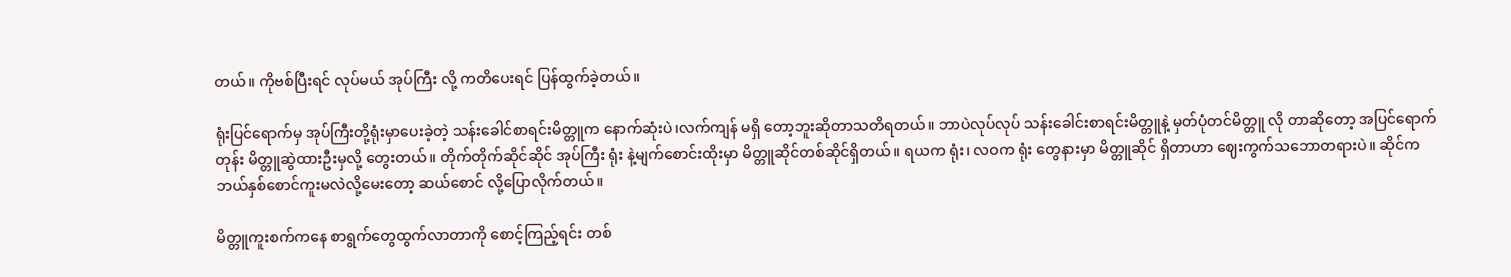တယ်။ ကိုဗစ်ပြီးရင် လုပ်မယ် အုပ်ကြီး လို့ ကတိပေးရင် ပြန်ထွက်ခဲ့တယ်။

ရုံးပြင်ရောက်မှ အုပ်ကြီးတို့ရုံးမှာပေးခဲ့တဲ့ သန်းခေါင်စာရင်းမိတ္တူက နောက်ဆုံးပဲ၊လက်ကျန် မရှိ တော့ဘူးဆိုတာသတိရတယ်။ ဘာပဲလုပ်လုပ် သန်းခေါင်းစာရင်းမိတ္တူနဲ့ မှတ်ပုံတင်မိတ္တူ လို တာဆိုတော့ အပြင်ရောက်တုန်း မိတ္တူဆွဲထားဦးမှလို့ တွေးတယ်။ တိုက်တိုက်ဆိုင်ဆိုင် အုပ်ကြီး ရုံး နဲ့မျက်စောင်းထိုးမှာ မိတ္တူဆိုင်တစ်ဆိုင်ရှိတယ်။ ရယက ရုံး၊ လဝက ရုံး တွေနားမှာ မိတ္တူဆိုင် ရှိတာဟာ ဈေးကွက်သဘောတရားပဲ။ ဆိုင်က ဘယ်နှစ်စောင်ကူးမလဲလို့မေးတော့ ဆယ်စောင် လို့ပြောလိုက်တယ်။

မိတ္တူကူးစက်ကနေ စာရွက်တွေထွက်လာတာကို စောင့်ကြည့်ရင်း တစ်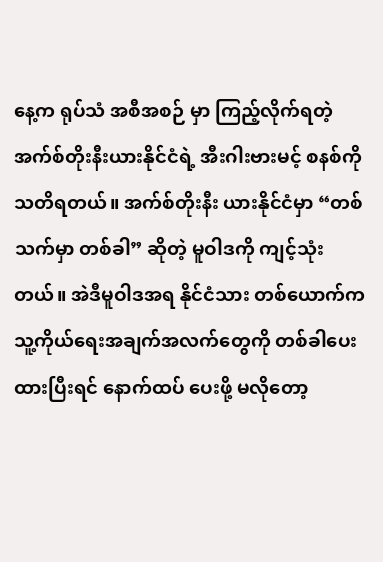နေ့က ရုပ်သံ အစီအစဉ် မှာ ကြည့်လိုက်ရတဲ့ အက်စ်တိုးနီးယားနိုင်ငံရဲ့ အီးဂါးဗားမင့် စနစ်ကို သတိရတယ်။ အက်စ်တိုးနီး ယားနိုင်ငံမှာ “တစ်သက်မှာ တစ်ခါ” ဆိုတဲ့ မူဝါဒကို ကျင့်သုံးတယ်။ အဲဒီမူဝါဒအရ နိုင်ငံသား တစ်ယောက်က သူ့ကိုယ်ရေးအချက်အလက်တွေကို တစ်ခါပေးထားပြီးရင် နောက်ထပ် ပေးဖို့ မလိုတော့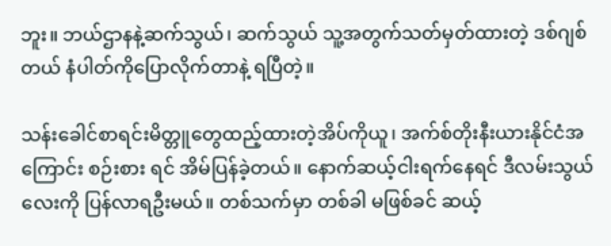ဘူး။ ဘယ်ဌာနနဲ့ဆက်သွယ်၊ ဆက်သွယ် သူ့အတွက်သတ်မှတ်ထားတဲ့ ဒစ်ဂျစ်တယ် နံပါတ်ကိုပြောလိုက်တာနဲ့ ရပြီတဲ့။

သန်းခေါင်စာရင်းမိတ္တူတွေထည့်ထားတဲ့အိပ်ကိုယူ၊ အက်စ်တိုးနီးယားနိုင်ငံအကြောင်း စဉ်းစား ရင် အိမ်ပြန်ခဲ့တယ်။ နောက်ဆယ့်ငါးရက်နေရင် ဒီလမ်းသွယ်လေးကို ပြန်လာရဦးမယ်။ တစ်သက်မှာ တစ်ခါ မဖြစ်ခင် ဆယ့်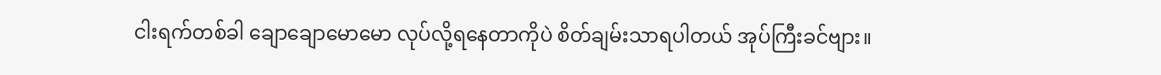ငါးရက်တစ်ခါ ချောချောမောမော လုပ်လို့ရနေတာကိုပဲ စိတ်ချမ်းသာရပါတယ် အုပ်ကြီးခင်ဗျား။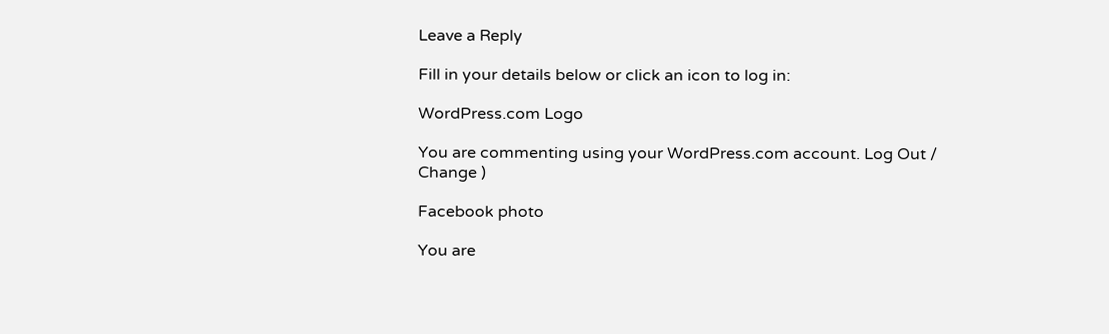Leave a Reply

Fill in your details below or click an icon to log in:

WordPress.com Logo

You are commenting using your WordPress.com account. Log Out /  Change )

Facebook photo

You are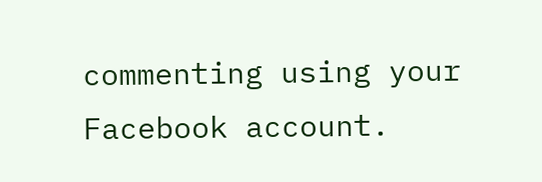commenting using your Facebook account.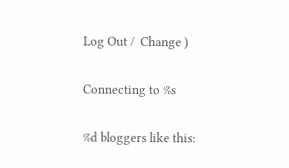Log Out /  Change )

Connecting to %s

%d bloggers like this: